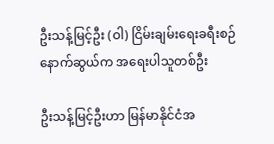ဦးသန့်မြင့်ဦး (ဝါ) ငြိမ်းချမ်းရေးခရီးစဉ်နောက်ဆွယ်က အရေးပါသူတစ်ဦး

ဦးသန့်မြင့်ဦးဟာ မြန်မာနိုင်ငံအ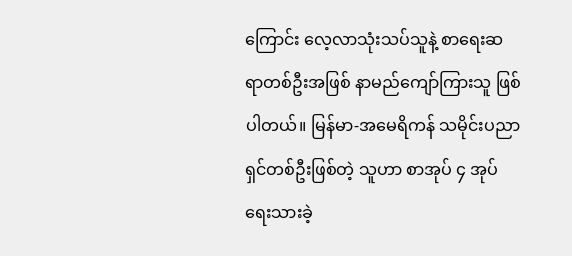ကြောင်း လေ့လာသုံးသပ်သူနဲ့ စာရေးဆရာတစ်ဦးအဖြစ် နာမည်ကျော်ကြားသူ ဖြစ်ပါတယ်။ မြန်မာ-အမေရိကန် သမိုင်းပညာရှင်တစ်ဦးဖြစ်တဲ့ သူဟာ စာအုပ် ၄ အုပ်ရေးသားခဲ့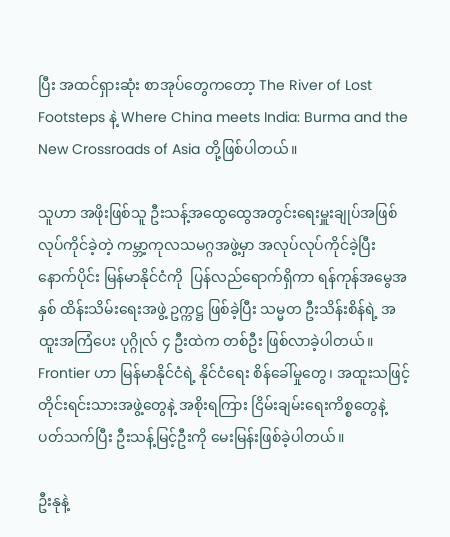ပြီး အထင်ရှားဆုံး စာအုပ်တွေကတော့ The River of Lost Footsteps နဲ့ Where China meets India: Burma and the New Crossroads of Asia တို့ဖြစ်ပါတယ်။

သူဟာ အဖိုးဖြစ်သူ ဦးသန့်အထွေထွေအတွင်းရေးမှူးချုပ်အဖြစ် လုပ်ကိုင်ခဲ့တဲ့ ကမ္ဘာ့ကုလသမဂ္ဂအဖွဲ့မှာ အလုပ်လုပ်ကိုင်ခဲ့ပြီးနောက်ပိုင်း မြန်မာနိုင်ငံကို  ပြန်လည်ရောက်ရှိကာ ရန်ကုန်အမွေအနှစ် ထိန်းသိမ်းရေးအဖွဲ့ ဥက္ကဋ္ဌ ဖြစ်ခဲ့ပြီး သမ္မတ ဦးသိန်းစိန်ရဲ့ အထူးအကြံပေး ပုဂ္ဂိုလ် ၄ ဦးထဲက တစ်ဦး ဖြစ်လာခဲ့ပါတယ်။ Frontier ဟာ မြန်မာနိုင်ငံရဲ့ နိုင်ငံရေး စိန်ခေါ်မှုတွေ၊ အထူးသဖြင့် တိုင်းရင်းသားအဖွဲ့တွေနဲ့ အစိုးရကြား ငြိမ်းချမ်းရေးကိစ္စတွေနဲ့ ပတ်သက်ပြီး ဦးသန့်မြင့်ဦးကို မေးမြန်းဖြစ်ခဲ့ပါတယ်။

ဦးနုနဲ့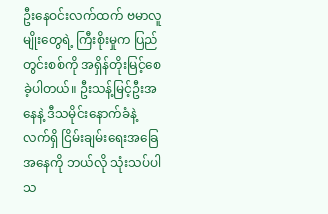ဦးနေဝင်းလက်ထက် ဗမာလူမျိုးတွေရဲ့ ကြီးစိုးမှုက ပြည်တွင်းစစ်ကို အရှိန်တိုးမြင့်စေခဲ့ပါတယ်။ ဦးသန့်မြင့်ဦးအနေနဲ့ ဒီသမိုင်းနောက်ခံနဲ့ လက်ရှိ ငြိမ်းချမ်းရေးအခြေအနေကို ဘယ်လို သုံးသပ်ပါသ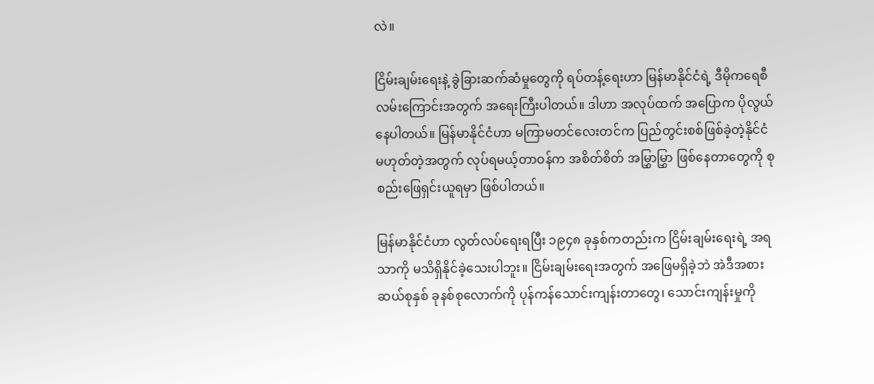လဲ။

ငြိမ်းချမ်းရေးနဲ့ ခွဲခြားဆက်ဆံမှုတွေကို ရပ်တန့်ရေးဟာ မြန်မာနိုင်ငံရဲ့ ဒီမိုကရေစီ လမ်းကြောင်းအတွက် အရေးကြီးပါတယ်။ ဒါဟာ အလုပ်ထက် အပြောက ပိုလွယ်နေပါတယ်။ မြန်မာနိုင်ငံဟာ မကြာမတင်လေးတင်က ပြည်တွင်းစစ်ဖြစ်ခဲ့တဲ့နိုင်ငံ မဟုတ်တဲ့အတွက် လုပ်ရမယ့်တာဝန်က အစိတ်စိတ် အမြွှာမြွှာ ဖြစ်နေတာတွေကို စုစည်းဖြေရှင်းယူရမှာ ဖြစ်ပါတယ်။

မြန်မာနိုင်ငံဟာ လွတ်လပ်ရေးရပြီး ၁၉၄၈ ခုနှစ်ကတည်းက ငြိမ်းချမ်းရေးရဲ့ အရသာကို မသိရှိနိုင်ခဲ့သေးပါဘူး။ ငြိမ်းချမ်းရေးအတွက် အဖြေမရှိခဲ့ဘဲ အဲဒီအစား ဆယ်စုနှစ် ခုနစ်စုလောက်ကို ပုန်ကန်သောင်းကျန်းတာတွေ၊ သောင်းကျန်းမှုကို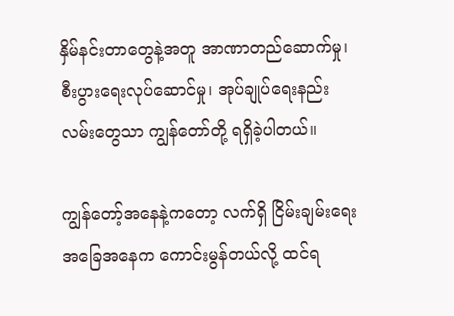နှိမ်နင်းတာတွေနဲ့အတူ အာဏာတည်ဆောက်မှု၊ စီးပွားရေးလုပ်ဆောင်မှု၊ အုပ်ချုပ်ရေးနည်းလမ်းတွေသာ ကျွန်တော်တို့ ရရှိခဲ့ပါတယ်။

ကျွန်တော့်အနေနဲ့ကတော့ လက်ရှိ ငြိမ်းချမ်းရေးအခြေအနေက ကောင်းမွန်တယ်လို့ ထင်ရ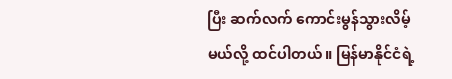ပြီး ဆက်လက် ကောင်းမွန်သွားလိမ့်မယ်လို့ ထင်ပါတယ်။ မြန်မာနိုင်ငံရဲ့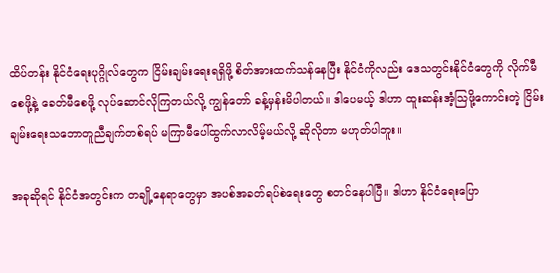ထိပ်တန်း နိုင်ငံရေးပုဂ္ဂိုလ်တွေက ငြိမ်းချမ်းရေးရရှိဖို့ စိတ်အားထက်သန်နေပြီး နိုင်ငံကိုလည်း ဒေသတွင်းနိုင်ငံတွေကို လိုက်မီစေဖို့နဲ့ ခေတ်မီစေဖို့ လုပ်ဆောင်လိုကြတယ်လို့ ကျွန်တော် ခန့်မှန်းမိပါတယ်။ ဒါပေမယ့် ဒါဟာ ထူးဆန်းအံ့သြဖို့ကောင်းတဲ့ ငြိမ်းချမ်းရေးသဘောတူညီချက်တစ်ရပ် မကြာမီပေါ်ထွက်လာလိမ့်မယ်လို့ ဆိုလိုတာ မဟုတ်ပါဘူး။

အခုဆိုရင် နိုင်ငံအတွင်းက တချို့နေရာတွေမှာ အပစ်အခတ်ရပ်စဲရေးတွေ စတင်နေပါပြီ။ ဒါဟာ နိုင်ငံရေးပြော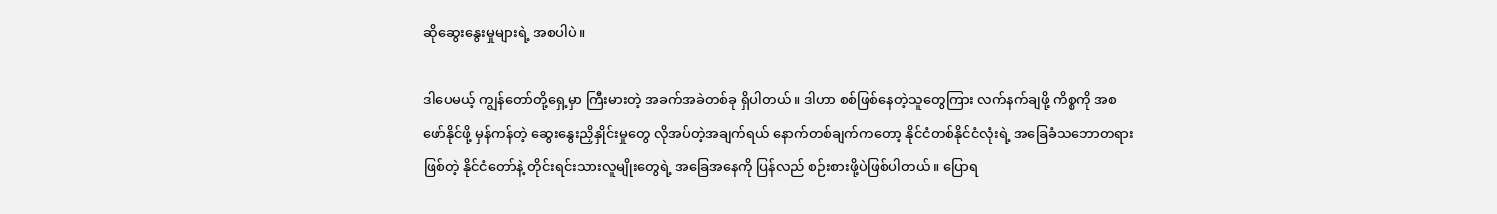ဆိုဆွေးနွေးမှုများရဲ့ အစပါပဲ။

ဒါပေမယ့် ကျွန်တော်တို့ရှေ့မှာ ကြီးမားတဲ့ အခက်အခဲတစ်ခု ရှိပါတယ်။ ဒါဟာ စစ်ဖြစ်နေတဲ့သူတွေကြား လက်နက်ချဖို့ ကိစ္စကို အစဖော်နိုင်ဖို့ မှန်ကန်တဲ့ ဆွေးနွေးညှိနှိုင်းမှုတွေ လိုအပ်တဲ့အချက်ရယ် နောက်တစ်ချက်ကတော့ နိုင်ငံတစ်နိုင်ငံလုံးရဲ့ အခြေခံသဘောတရားဖြစ်တဲ့ နိုင်ငံတော်နဲ့ တိုင်းရင်းသားလူမျိုးတွေရဲ့ အခြေအနေကို ပြန်လည် စဉ်းစားဖို့ပဲဖြစ်ပါတယ်။ ပြောရ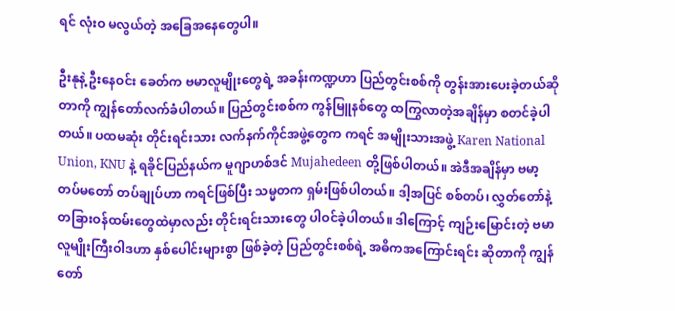ရင် လုံးဝ မလွယ်တဲ့ အခြေအနေတွေပါ။

ဦးနုနဲ့ ဦးနေဝင်း ခေတ်က ဗမာလူမျိုးတွေရဲ့ အခန်းကဏ္ဍဟာ ပြည်တွင်းစစ်ကို တွန်းအားပေးခဲ့တယ်ဆိုတာကို ကျွန်တော်လက်ခံပါတယ်။ ပြည်တွင်းစစ်က ကွန်မြူနစ်တွေ ထကြွလာတဲ့အချိန်မှာ စတင်ခဲ့ပါတယ်။ ပထမဆုံး တိုင်းရင်းသား လက်နက်ကိုင်အဖွဲ့တွေက ကရင် အမျိုးသားအဖွဲ့ Karen National Union, KNU နဲ့ ရခိုင်ပြည်နယ်က မူဂျာဟစ်ဒင် Mujahedeen တို့ဖြစ်ပါတယ်။ အဲဒီအချိန်မှာ ဗမာ့ တပ်မတော် တပ်ချုပ်ဟာ ကရင်ဖြစ်ပြီး သမ္မတက ရှမ်းဖြစ်ပါတယ်။ ဒါ့အပြင် စစ်တပ်၊ လွှတ်တော်နဲ့ တခြားဝန်ထမ်းတွေထဲမှာလည်း တိုင်းရင်းသားတွေ ပါဝင်ခဲ့ပါတယ်။ ဒါကြောင့် ကျဉ်းမြောင်းတဲ့ ဗမာလူမျိုးကြီးဝါဒဟာ နှစ်ပေါင်းများစွာ ဖြစ်ခဲ့တဲ့ ပြည်တွင်းစစ်ရဲ့ အဓိကအကြောင်းရင်း ဆိုတာကို ကျွန်တော်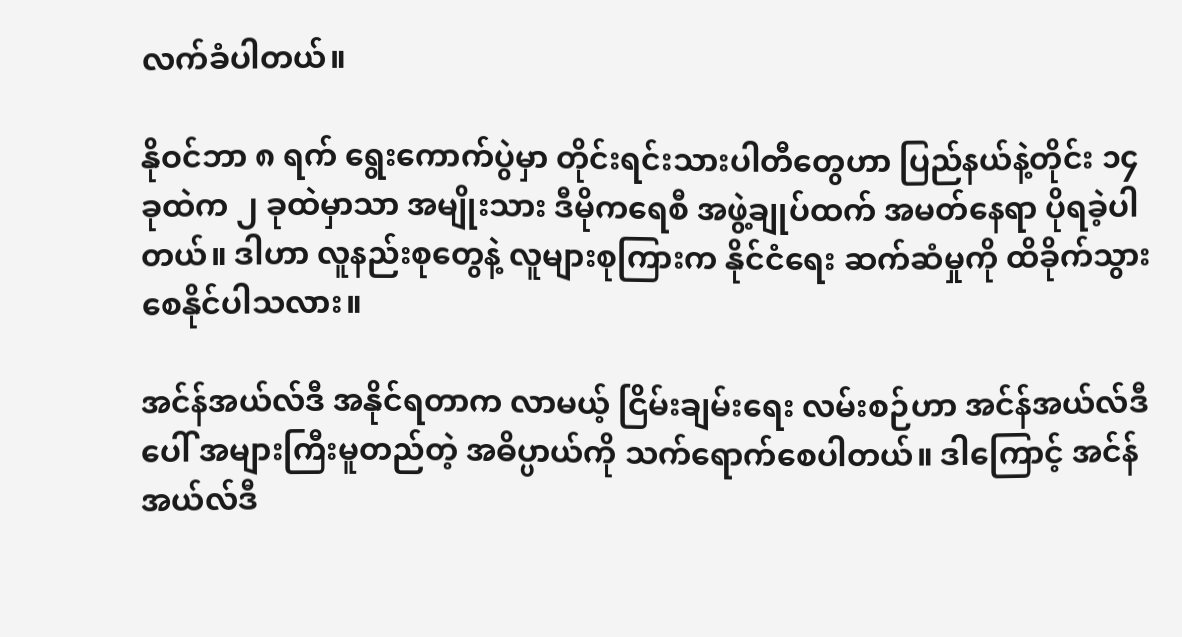လက်ခံပါတယ်။

နိုဝင်ဘာ ၈ ရက် ရွေးကောက်ပွဲမှာ တိုင်းရင်းသားပါတီတွေဟာ ပြည်နယ်နဲ့တိုင်း ၁၄ ခုထဲက ၂ ခုထဲမှာသာ အမျိုးသား ဒီမိုကရေစီ အဖွဲ့ချုပ်ထက် အမတ်နေရာ ပိုရခဲ့ပါတယ်။ ဒါဟာ လူနည်းစုတွေနဲ့ လူများစုကြားက နိုင်ငံရေး ဆက်ဆံမှုကို ထိခိုက်သွားစေနိုင်ပါသလား။

အင်န်အယ်လ်ဒီ အနိုင်ရတာက လာမယ့် ငြိမ်းချမ်းရေး လမ်းစဉ်ဟာ အင်န်အယ်လ်ဒီပေါ် အများကြီးမူတည်တဲ့ အဓိပ္ပာယ်ကို သက်ရောက်စေပါတယ်။ ဒါကြောင့် အင်န်အယ်လ်ဒီ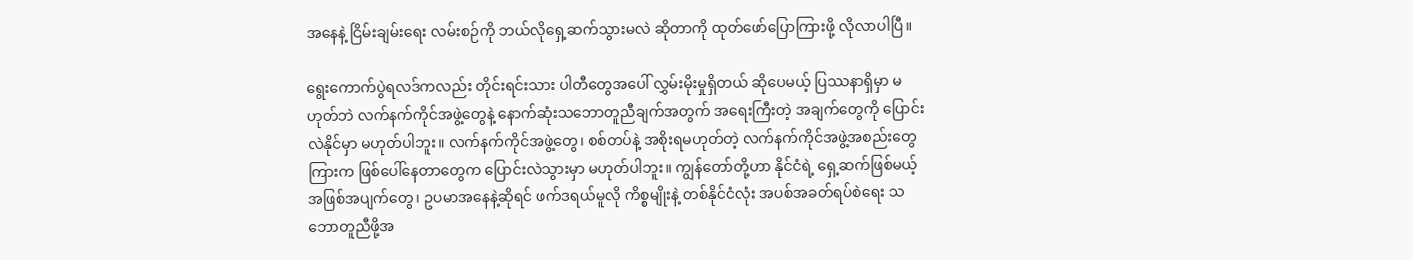အနေနဲ့ ငြိမ်းချမ်းရေး လမ်းစဉ်ကို ဘယ်လိုရှေ့ဆက်သွားမလဲ ဆိုတာကို ထုတ်ဖော်ပြောကြားဖို့ လိုလာပါပြီ။

ရွေးကောက်ပွဲရလဒ်ကလည်း တိုင်းရင်းသား ပါတီတွေအပေါ် လွှမ်းမိုးမှုရှိတယ် ဆိုပေမယ့် ပြဿနာရှိမှာ မဟုတ်ဘဲ လက်နက်ကိုင်အဖွဲ့တွေနဲ့ နောက်ဆုံးသဘောတူညီချက်အတွက် အရေးကြီးတဲ့ အချက်တွေကို ပြောင်းလဲနိုင်မှာ မဟုတ်ပါဘူး။ လက်နက်ကိုင်အဖွဲ့တွေ၊ စစ်တပ်နဲ့ အစိုးရမဟုတ်တဲ့ လက်နက်ကိုင်အဖွဲ့အစည်းတွေကြားက ဖြစ်ပေါ်နေတာတွေက ပြောင်းလဲသွားမှာ မဟုတ်ပါဘူး။ ကျွန်တော်တို့ဟာ နိုင်ငံရဲ့ ရှေ့ဆက်ဖြစ်မယ့် အဖြစ်အပျက်တွေ၊ ဥပမာအနေနဲ့ဆိုရင် ဖက်ဒရယ်မူလို ကိစ္စမျိုးနဲ့ တစ်နိုင်ငံလုံး အပစ်အခတ်ရပ်စဲရေး သဘောတူညီဖို့အ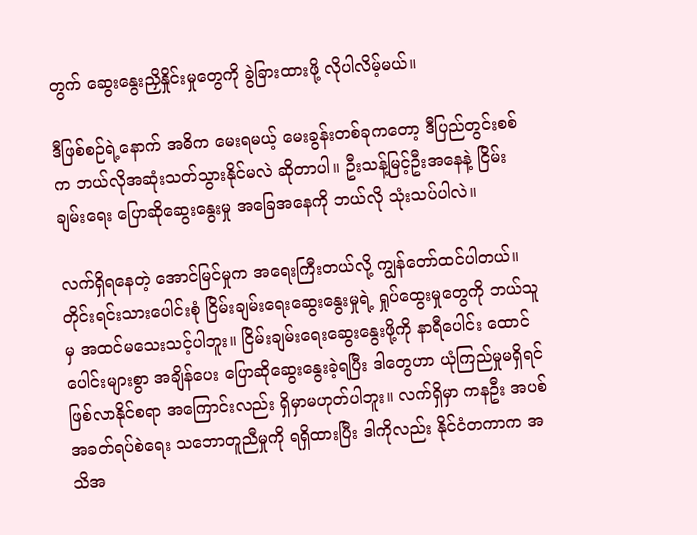တွက် ဆွေးနွေးညှိနှိုင်းမှုတွေကို ခွဲခြားထားဖို့ လိုပါလိမ့်မယ်။

ဒီဖြစ်စဉ်ရဲ့နောက် အဓိက မေးရမယ့် မေးခွန်းတစ်ခုကတော့ ဒီပြည်တွင်းစစ်က ဘယ်လိုအဆုံးသတ်သွားနိုင်မလဲ ဆိုတာပါ။ ဦးသန့်မြင့်ဦးအနေနဲ့ ငြိမ်းချမ်းရေး ပြောဆိုဆွေးနွေးမှု အခြေအနေကို ဘယ်လို သုံးသပ်ပါလဲ။

လက်ရှိရနေတဲ့ အောင်မြင်မှုက အရေးကြီးတယ်လို့ ကျွန်တော်ထင်ပါတယ်။ တိုင်းရင်းသားပေါင်းစုံ ငြိမ်းချမ်းရေးဆွေးနွေးမှုရဲ့ ရှုပ်ထွေးမှုတွေကို ဘယ်သူမှ အထင်မသေးသင့်ပါဘူး။ ငြိမ်းချမ်းရေးဆွေးနွေးဖို့ကို နာရီပေါင်း ထောင်ပေါင်းများစွာ အချိန်ပေး ပြောဆိုဆွေးနွေးခဲ့ရပြီး ဒါတွေဟာ ယုံကြည်မှုမရှိရင် ဖြစ်လာနိုင်စရာ အကြောင်းလည်း ရှိမှာမဟုတ်ပါဘူး။ လက်ရှိမှာ ကနဦး အပစ်အခတ်ရပ်စဲရေး သဘောတူညီမှုကို ရရှိထားပြီး ဒါကိုလည်း နိုင်ငံတကာက အသိအ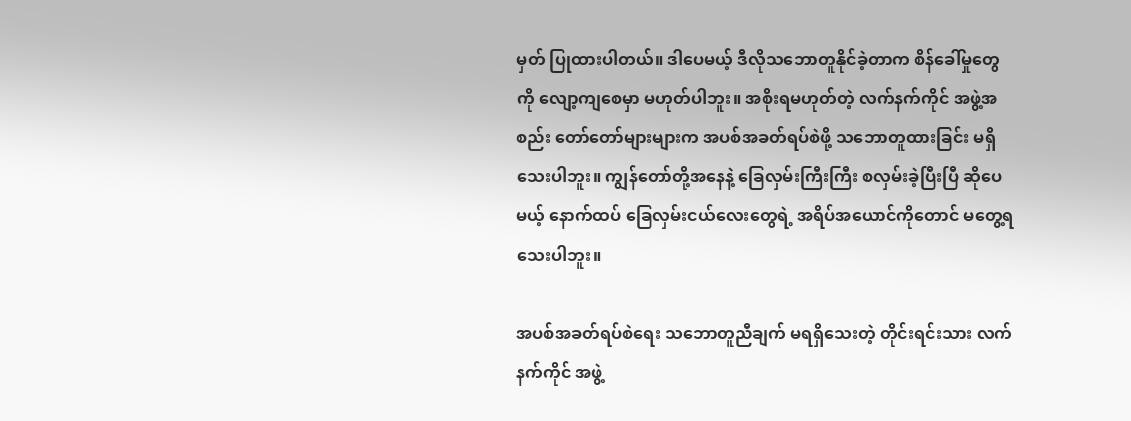မှတ် ပြုထားပါတယ်။ ဒါပေမယ့် ဒီလိုသဘောတူနိုင်ခဲ့တာက စိန်ခေါ်မှုတွေကို လျော့ကျစေမှာ မဟုတ်ပါဘူး။ အစိုးရမဟုတ်တဲ့ လက်နက်ကိုင် အဖွဲ့အစည်း တော်တော်များများက အပစ်အခတ်ရပ်စဲဖို့ သဘောတူထားခြင်း မရှိသေးပါဘူး။ ကျွန်တော်တို့အနေနဲ့ ခြေလှမ်းကြီးကြီး စလှမ်းခဲ့ပြီးပြီ ဆိုပေမယ့် နောက်ထပ် ခြေလှမ်းငယ်လေးတွေရဲ့ အရိပ်အယောင်ကိုတောင် မတွေ့ရသေးပါဘူး။

အပစ်အခတ်ရပ်စဲရေး သဘောတူညီချက် မရရှိသေးတဲ့ တိုင်းရင်းသား လက်နက်ကိုင် အဖွဲ့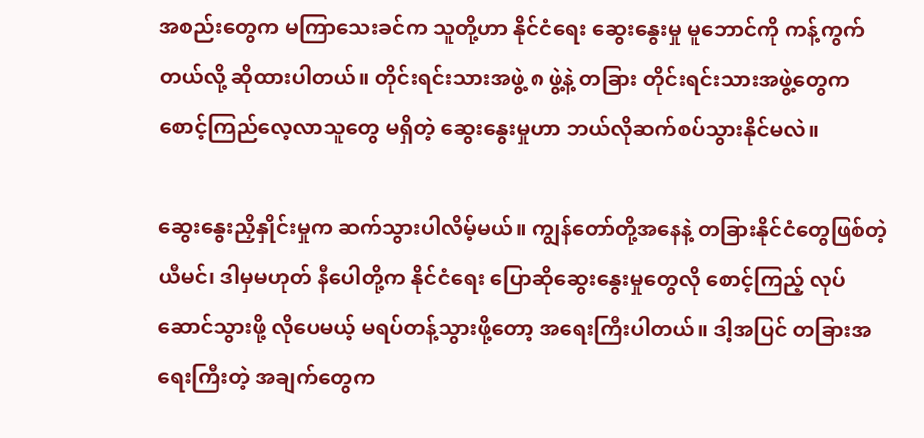အစည်းတွေက မကြာသေးခင်က သူတို့ဟာ နိုင်ငံရေး ဆွေးနွေးမှု မူဘောင်ကို ကန့်ကွက်တယ်လို့ ဆိုထားပါတယ်။ တိုင်းရင်းသားအဖွဲ့ ၈ ဖွဲ့နဲ့ တခြား တိုင်းရင်းသားအဖွဲ့တွေက စောင့်ကြည်လေ့လာသူတွေ မရှိတဲ့ ဆွေးနွေးမှုဟာ ဘယ်လိုဆက်စပ်သွားနိုင်မလဲ။

ဆွေးနွေးညှိနှိုင်းမှုက ဆက်သွားပါလိမ့်မယ်။ ကျွန်တော်တို့အနေနဲ့ တခြားနိုင်ငံတွေဖြစ်တဲ့ ယီမင်၊ ဒါမှမဟုတ် နီပေါတို့က နိုင်ငံရေး ပြောဆိုဆွေးနွေးမှုတွေလို စောင့်ကြည့် လုပ်ဆောင်သွားဖို့ လိုပေမယ့် မရပ်တန့်သွားဖို့တော့ အရေးကြီးပါတယ်။ ဒါ့အပြင် တခြားအရေးကြီးတဲ့ အချက်တွေက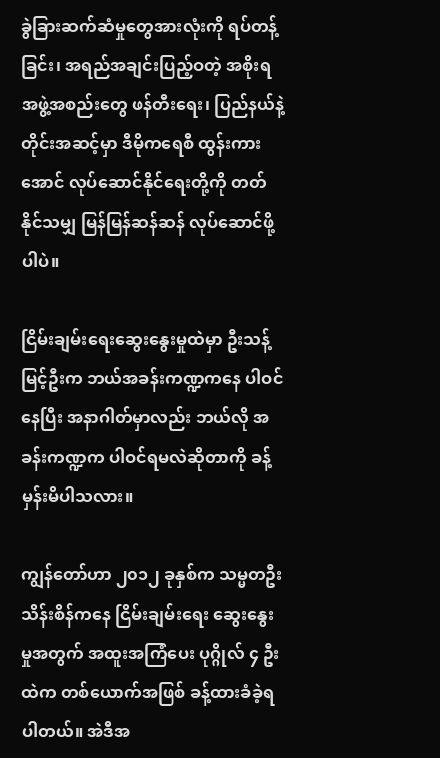ခွဲခြားဆက်ဆံမှုတွေအားလုံးကို ရပ်တန့်ခြင်း၊ အရည်အချင်းပြည့်ဝတဲ့ အစိုးရအဖွဲ့အစည်းတွေ ဖန်တီးရေး၊ ပြည်နယ်နဲ့ တိုင်းအဆင့်မှာ ဒီမိုကရေစီ ထွန်းကားအောင် လုပ်ဆောင်နိုင်ရေးတို့ကို တတ်နိုင်သမျှ မြန်မြန်ဆန်ဆန် လုပ်ဆောင်ဖို့ပါပဲ။

ငြိမ်းချမ်းရေးဆွေးနွေးမှုထဲမှာ ဦးသန့်မြင့်ဦးက ဘယ်အခန်းကဏ္ဍကနေ ပါဝင်နေပြီး အနာဂါတ်မှာလည်း ဘယ်လို အခန်းကဏ္ဍက ပါဝင်ရမလဲဆိုတာကို ခန့်မှန်းမိပါသလား။

ကျွန်တော်ဟာ ၂၀၁၂ ခုနှစ်က သမ္မတဦးသိန်းစိန်ကနေ ငြိမ်းချမ်းရေး ဆွေးနွေးမှုအတွက် အထူးအကြံပေး ပုဂ္ဂိုလ် ၄ ဦးထဲက တစ်ယောက်အဖြစ် ခန့်ထားခံခဲ့ရပါတယ်။ အဲဒီအ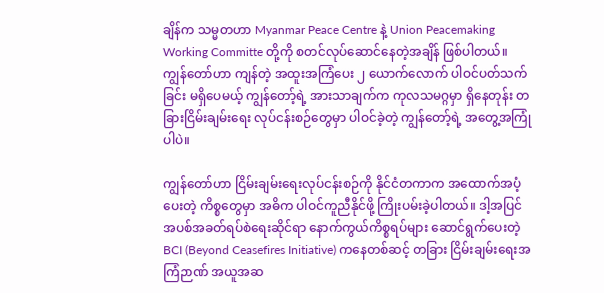ချိန်က သမ္မတဟာ Myanmar Peace Centre နဲ့ Union Peacemaking Working Committe တို့ကို စတင်လုပ်ဆောင်နေတဲ့အချိန် ဖြစ်ပါတယ်။ ကျွန်တော်ဟာ ကျန်တဲ့ အထူးအကြံပေး ၂ ယောက်လောက် ပါဝင်ပတ်သက်ခြင်း မရှိပေမယ့် ကျွန်တော့်ရဲ့ အားသာချက်က ကုလသမဂ္ဂမှာ ရှိနေတုန်း တခြားငြိမ်းချမ်းရေး လုပ်ငန်းစဉ်တွေမှာ ပါဝင်ခဲ့တဲ့ ကျွန်တော့်ရဲ့ အတွေ့အကြုံပါပဲ။

ကျွန်တော်ဟာ ငြိမ်းချမ်းရေးလုပ်ငန်းစဉ်ကို နိုင်ငံတကာက အထောက်အပံ့ပေးတဲ့ ကိစ္စတွေမှာ အဓိက ပါဝင်ကူညီနိုင်ဖို့ ကြိုးပမ်းခဲ့ပါတယ်။ ဒါ့အပြင် အပစ်အခတ်ရပ်စဲရေးဆိုင်ရာ နောက်ကွယ်ကိစ္စရပ်များ ဆောင်ရွက်ပေးတဲ့ BCI (Beyond Ceasefires Initiative) ကနေတစ်ဆင့် တခြား ငြိမ်းချမ်းရေးအကြံဉာဏ် အယူအဆ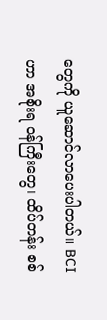တွေကို ယူဆောင်လာပေးပါတယ်။ BCI ဟာ အစိုးရ ဝန်ကြီးတွေ၊ ထိပ်တန်း စစ်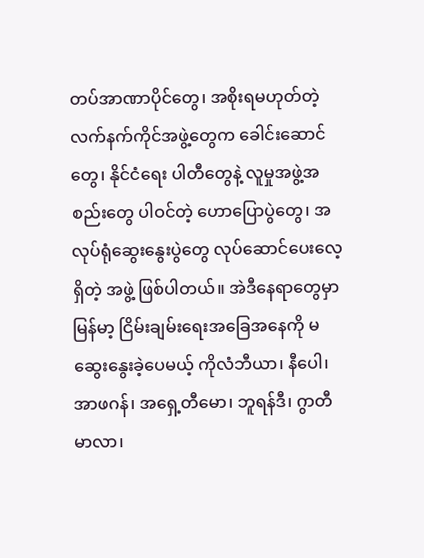တပ်အာဏာပိုင်တွေ၊ အစိုးရမဟုတ်တဲ့ လက်နက်ကိုင်အဖွဲ့တွေက ခေါင်းဆောင်တွေ၊ နိုင်ငံရေး ပါတီတွေနဲ့ လူမှုအဖွဲ့အစည်းတွေ ပါဝင်တဲ့ ဟောပြောပွဲတွေ၊ အလုပ်ရုံဆွေးနွေးပွဲတွေ လုပ်ဆောင်ပေးလေ့ရှိတဲ့ အဖွဲ့ ဖြစ်ပါတယ်။ အဲဒီနေရာတွေမှာ မြန်မာ့ ငြိမ်းချမ်းရေးအခြေအနေကို မဆွေးနွေးခဲ့ပေမယ့် ကိုလံဘီယာ၊ နီပေါ၊ အာဖဂန်၊ အရှေ့တီမော၊ ဘူရန်ဒီ၊ ဂွာတီမာလာ၊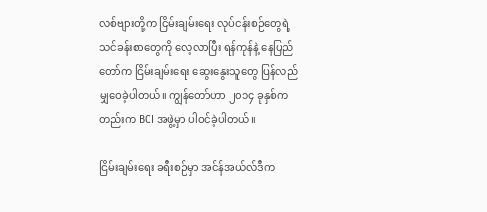လစ်ဗျားတို့က ငြိမ်းချမ်းရေး လုပ်ငန်းစဉ်တွေရဲ့ သင်ခန်းစာတွေကို လေ့လာပြီး ရန်ကုန်နဲ့ နေပြည်တော်က ငြိမ်းချမ်းရေး ဆွေးနွေးသူတွေ ပြန်လည် မျှဝေခဲ့ပါတယ်။ ကျွန်တော်ဟာ ၂၀၁၄ ခုနှစ်ကတည်းက BCI အဖွဲ့မှာ ပါဝင်ခဲ့ပါတယ်။

ငြိမ်းချမ်းရေး ခရီးစဉ်မှာ အင်န်အယ်လ်ဒီက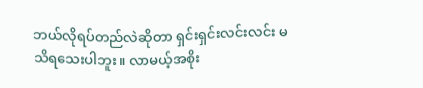ဘယ်လိုရပ်တည်လဲဆိုတာ ရှင်းရှင်းလင်းလင်း မသိရသေးပါဘူး။ လာမယ့်အစိုး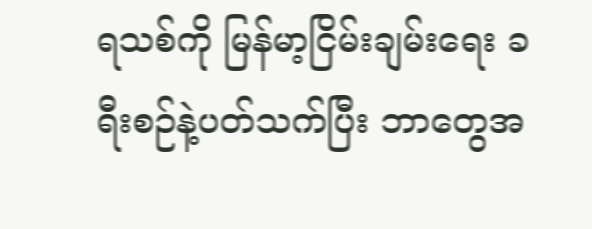ရသစ်ကို မြန်မာ့ငြိမ်းချမ်းရေး ခရီးစဉ်နဲ့ပတ်သက်ပြီး ဘာတွေအ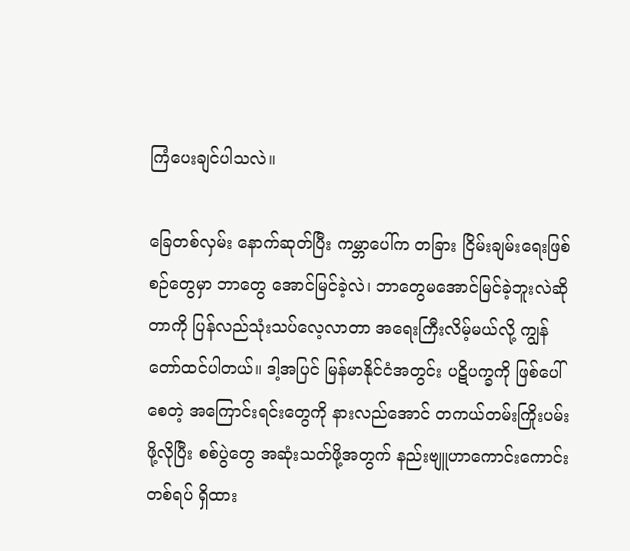ကြံပေးချင်ပါသလဲ။

ခြေတစ်လှမ်း နောက်ဆုတ်ပြီး ကမ္ဘာပေါ်က တခြား ငြိမ်းချမ်းရေးဖြစ်စဉ်တွေမှာ ဘာတွေ အောင်မြင်ခဲ့လဲ၊ ဘာတွေမအောင်မြင်ခဲ့ဘူးလဲဆိုတာကို ပြန်လည်သုံးသပ်လေ့လာတာ အရေးကြီးလိမ့်မယ်လို့ ကျွန်တော်ထင်ပါတယ်။ ဒါ့အပြင် မြန်မာနိုင်ငံအတွင်း ပဋိပက္ခကို ဖြစ်ပေါ်စေတဲ့ အကြောင်းရင်းတွေကို နားလည်အောင် တကယ်တမ်းကြိုးပမ်းဖို့လိုပြီး စစ်ပွဲတွေ အဆုံးသတ်ဖို့အတွက် နည်းဗျူဟာကောင်းကောင်းတစ်ရပ် ရှိထား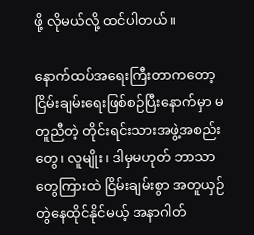ဖို့ လိုမယ်လို့ ထင်ပါတယ်။

နောက်ထပ်အရေးကြီးတာကတော့ ငြိမ်းချမ်းရေးဖြစ်စဉ်ပြီးနောက်မှာ မတူညီတဲ့ တိုင်းရင်းသားအဖွဲ့အစည်းတွေ၊ လူမျိုး၊ ဒါမှမဟုတ် ဘာသာတွေကြားထဲ ငြိမ်းချမ်းစွာ အတူယှဉ်တွဲနေထိုင်နိုင်မယ့် အနာဂါတ်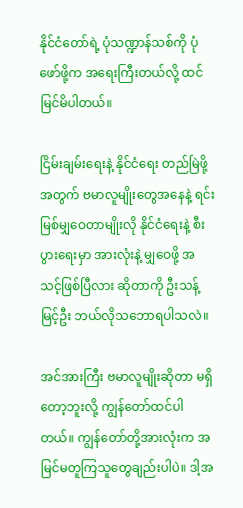နိုင်ငံတော်ရဲ့ ပုံသဏ္ဍာန်သစ်ကို ပုံဖော်ဖို့က အရေးကြီးတယ်လို့ ထင်မြင်မိပါတယ်။

ငြိမ်းချမ်းရေးနဲ့ နိုင်ငံရေး တည်မြဲဖို့အတွက် ဗမာလူမျိုးတွေအနေနဲ့ ရင်းမြစ်မျှဝေတာမျိုးလို နိုင်ငံရေးနဲ့ စီးပွားရေးမှာ အားလုံးနဲ့ မျှဝေဖို့ အသင့်ဖြစ်ပြီလား ဆိုတာကို ဦးသန့်မြင့်ဦး ဘယ်လိုသဘောရပါသလဲ။

အင်အားကြီး ဗမာလူမျိုးဆိုတာ မရှိတော့ဘူးလို့ ကျွန်တော်ထင်ပါတယ်။ ကျွန်တော်တို့အားလုံးက အမြင်မတူကြသူတွေချည်းပါပဲ။ ဒါ့အ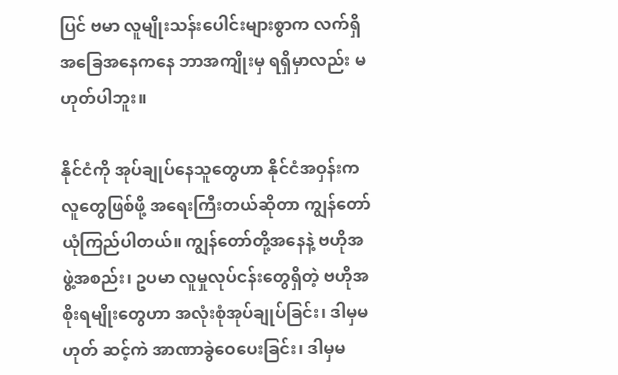ပြင် ဗမာ လူမျိုးသန်းပေါင်းများစွာက လက်ရှိအခြေအနေကနေ ဘာအကျိုးမှ ရရှိမှာလည်း မဟုတ်ပါဘူး။

နိုင်ငံကို အုပ်ချုပ်နေသူတွေဟာ နိုင်ငံအဝှန်းက လူတွေဖြစ်ဖို့ အရေးကြီးတယ်ဆိုတာ ကျွန်တော်ယုံကြည်ပါတယ်။ ကျွန်တော်တို့အနေနဲ့ ဗဟိုအဖွဲ့အစည်း၊ ဥပမာ လူမှုလုပ်ငန်းတွေရှိတဲ့ ဗဟိုအစိုးရမျိုးတွေဟာ အလုံးစုံအုပ်ချုပ်ခြင်း၊ ဒါမှမဟုတ် ဆင့်ကဲ အာဏာခွဲဝေပေးခြင်း၊ ဒါမှမ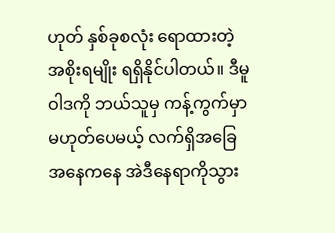ဟုတ် နှစ်ခုစလုံး ရောထားတဲ့ အစိုးရမျိုး ရရှိနိုင်ပါတယ်။ ဒီမူဝါဒကို ဘယ်သူမှ ကန့်ကွက်မှာ မဟုတ်ပေမယ့် လက်ရှိအခြေအနေကနေ အဲဒီနေရာကိုသွား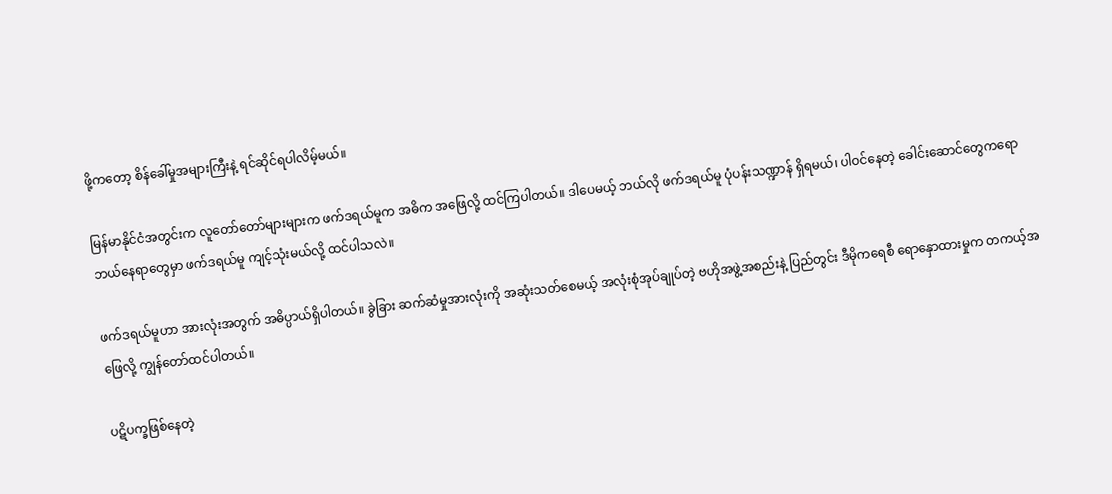ဖို့ကတော့ စိန်ခေါ်မှုအများကြီးနဲ့ ရင်ဆိုင်ရပါလိမ့်မယ်။

မြန်မာနိုင်ငံအတွင်းက လူတော်တော်များများက ဖက်ဒရယ်မူက အဓိက အဖြေလို့ ထင်ကြပါတယ်။ ဒါပေမယ့် ဘယ်လို ဖက်ဒရယ်မူ ပုံပန်းသဏ္ဍာန် ရှိရမယ်၊ ပါဝင်နေတဲ့ ခေါင်းဆောင်တွေကရော ဘယ်နေရာတွေမှာ ဖက်ဒရယ်မူ ကျင့်သုံးမယ်လို့ ထင်ပါသလဲ။

ဖက်ဒရယ်မူဟာ အားလုံးအတွက် အဓိပ္ပာယ်ရှိပါတယ်။ ခွဲခြား ဆက်ဆံမှုအားလုံးကို အဆုံးသတ်စေမယ့် အလုံးစုံအုပ်ချုပ်တဲ့ ဗဟိုအဖွဲ့အစည်းနဲ့ ပြည်တွင်း ဒီမိုကရေစီ ရောနှောထားမှုက တကယ့်အဖြေလို့ ကျွန်တော်ထင်ပါတယ်။

ပဋိပက္ခဖြစ်နေတဲ့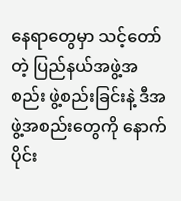နေရာတွေမှာ သင့်တော်တဲ့ ပြည်နယ်အဖွဲ့အစည်း ဖွဲ့စည်းခြင်းနဲ့ ဒီအဖွဲ့အစည်းတွေကို နောက်ပိုင်း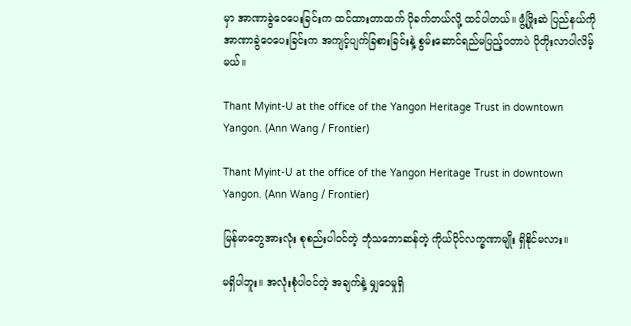မှာ အာဏာခွဲဝေပေးခြင်းက ထင်ထားတာထက် ပိုခက်တယ်လို့ ထင်ပါတယ်။ ဖွံ့ဖြိုးဆဲ ပြည်နယ်ကို အာဏာခွဲဝေပေးခြင်းက အကျင့်ပျက်ခြစားခြင်းနဲ့ စွမ်းဆောင်ရည်မပြည့်ဝတာပဲ ပိုတိုးလာပါလိမ့်မယ်။

Thant Myint-U at the office of the Yangon Heritage Trust in downtown Yangon. (Ann Wang / Frontier)

Thant Myint-U at the office of the Yangon Heritage Trust in downtown Yangon. (Ann Wang / Frontier)

မြန်မာတွေအားလုံး စုစည်းပါဝင်တဲ့ ဘုံသဘောဆန်တဲ့ ကိုယ်ပိုင်လက္ခဏာမျိုး ရှိနိုင်မလား။

မရှိပါဘူး။ အလုံးစုံပါဝင်တဲ့ အချက်နဲ့ မျှဝေမှုရှိ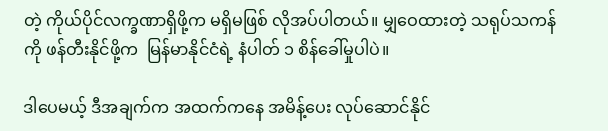တဲ့ ကိုယ်ပိုင်လက္ခဏာရှိဖို့က မရှိမဖြစ် လိုအပ်ပါတယ်။ မျှဝေထားတဲ့ သရုပ်သကန်ကို ဖန်တီးနိုင်ဖို့က  မြန်မာနိုင်ငံရဲ့ နံပါတ် ၁ စိန်ခေါ်မှုပါပဲ။

ဒါပေမယ့် ဒီအချက်က အထက်ကနေ အမိန့်ပေး လုပ်ဆောင်နိုင်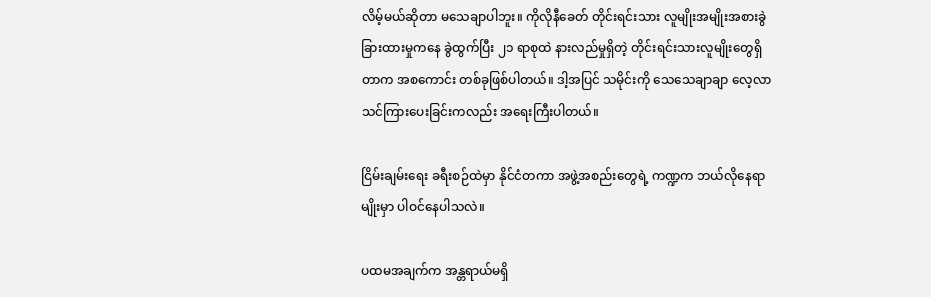လိမ့်မယ်ဆိုတာ မသေချာပါဘူး။ ကိုလိုနီခေတ် တိုင်းရင်းသား လူမျိုးအမျိုးအစားခွဲခြားထားမှုကနေ ခွဲထွက်ပြီး ၂၁ ရာစုထဲ နားလည်မှုရှိတဲ့ တိုင်းရင်းသားလူမျိုးတွေရှိတာက အစကောင်း တစ်ခုဖြစ်ပါတယ်။ ဒါ့အပြင် သမိုင်းကို သေသေချာချာ လေ့လာ သင်ကြားပေးခြင်းကလည်း အရေးကြီးပါတယ်။

ငြိမ်းချမ်းရေး ခရီးစဉ်ထဲမှာ နိုင်ငံတကာ အဖွဲ့အစည်းတွေရဲ့ ကဏ္ဍက ဘယ်လိုနေရာမျိုးမှာ ပါဝင်နေပါသလဲ။

ပထမအချက်က အန္တရာယ်မရှိ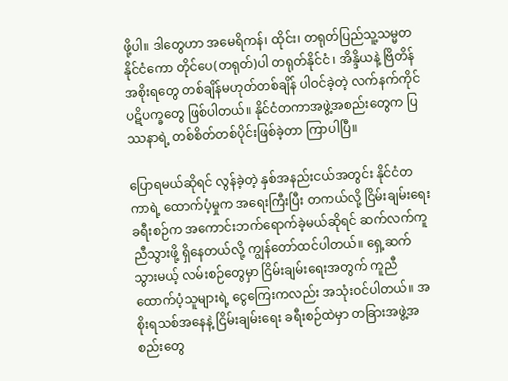ဖို့ပါ။ ဒါတွေဟာ အမေရိကန်၊ ထိုင်း၊ တရုတ်ပြည်သူ့သမ္မတနိုင်ငံကော တိုင်ပေ(တရုတ်)ပါ တရုတ်နိုင်ငံ ၊ အိန္ဒိယနဲ့ ဗြိတိန်အစိုးရတွေ တစ်ချိန်မဟုတ်တစ်ချိန် ပါဝင်ခဲ့တဲ့ လက်နက်ကိုင် ပဋိပက္ခတွေ ဖြစ်ပါတယ်။ နိုင်ငံတကာအဖွဲ့အစည်းတွေက ပြဿနာရဲ့ တစ်စိတ်တစ်ပိုင်းဖြစ်ခဲ့တာ ကြာပါပြီ။

ပြောရမယ်ဆိုရင် လွန်ခဲ့တဲ့ နှစ်အနည်းငယ်အတွင်း နိုင်ငံတကာရဲ့ ထောက်ပံ့မှုက အရေးကြီးပြီး တကယ်လို့ ငြိမ်းချမ်းရေး ခရီးစဉ်က အကောင်းဘက်ရောက်ခဲ့မယ်ဆိုရင် ဆက်လက်ကူညီသွားဖို့ ရှိနေတယ်လို့ ကျွန်တော်ထင်ပါတယ်။ ရှေ့ဆက်သွားမယ့် လမ်းစဉ်တွေမှာ ငြိမ်းချမ်းရေးအတွက် ကူညီထောက်ပံ့သူများရဲ့ ငွေကြေးကလည်း အသုံးဝင်ပါတယ်။ အစိုးရသစ်အနေနဲ့ ငြိမ်းချမ်းရေး ခရီးစဉ်ထဲမှာ တခြားအဖွဲ့အစည်းတွေ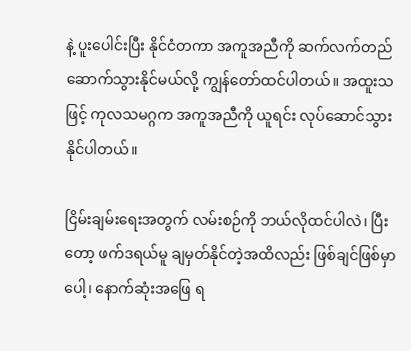နဲ့ ပူးပေါင်းပြီး နိုင်ငံတကာ အကူအညီကို ဆက်လက်တည်ဆောက်သွားနိုင်မယ်လို့ ကျွန်တော်ထင်ပါတယ်။ အထူးသဖြင့် ကုလသမဂ္ဂက အကူအညီကို ယူရင်း လုပ်ဆောင်သွားနိုင်ပါတယ်။

ငြိမ်းချမ်းရေးအတွက် လမ်းစဉ်ကို ဘယ်လိုထင်ပါလဲ၊ ပြီးတော့ ဖက်ဒရယ်မူ ချမှတ်နိုင်တဲ့အထိလည်း ဖြစ်ချင်ဖြစ်မှာပေါ့၊ နောက်ဆုံးအဖြေ ရ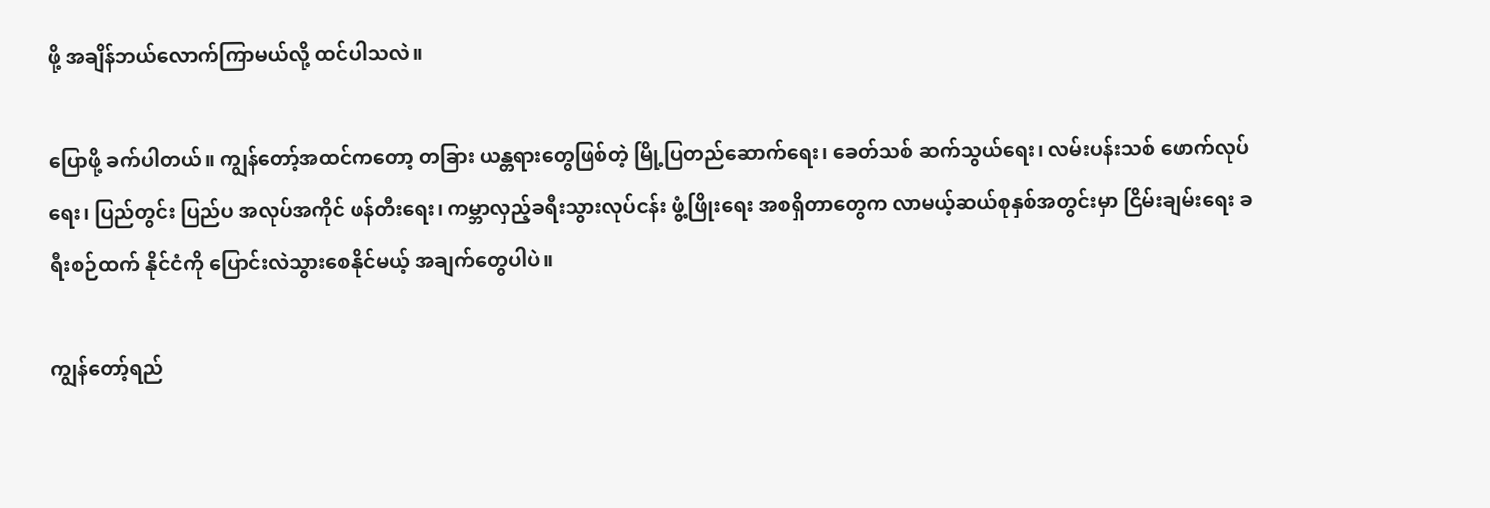ဖို့ အချိန်ဘယ်လောက်ကြာမယ်လို့ ထင်ပါသလဲ။

ပြောဖို့ ခက်ပါတယ်။ ကျွန်တော့်အထင်ကတော့ တခြား ယန္တရားတွေဖြစ်တဲ့ မြို့ပြတည်ဆောက်ရေး၊ ခေတ်သစ် ဆက်သွယ်ရေး၊ လမ်းပန်းသစ် ဖောက်လုပ်ရေး၊ ပြည်တွင်း ပြည်ပ အလုပ်အကိုင် ဖန်တီးရေး၊ ကမ္ဘာလှည့်ခရီးသွားလုပ်ငန်း ဖွံ့ဖြိုးရေး အစရှိတာတွေက လာမယ့်ဆယ်စုနှစ်အတွင်းမှာ ငြိမ်းချမ်းရေး ခရီးစဉ်ထက် နိုင်ငံကို ပြောင်းလဲသွားစေနိုင်မယ့် အချက်တွေပါပဲ။

ကျွန်တော့်ရည်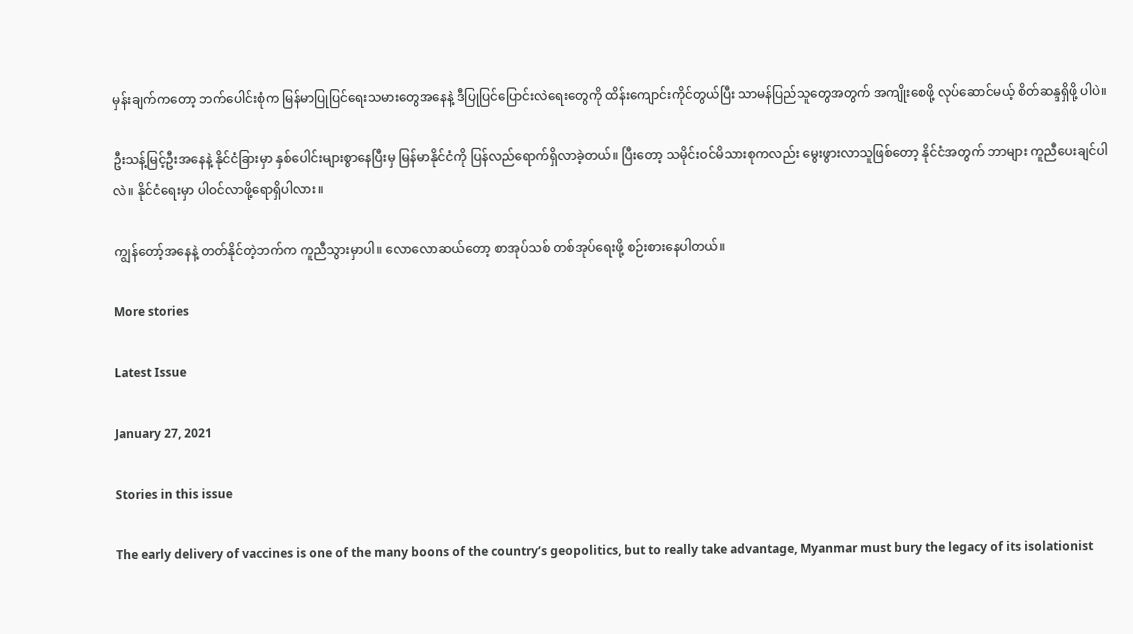မှန်းချက်ကတော့ ဘက်ပေါင်းစုံက မြန်မာပြုပြင်ရေးသမားတွေအနေနဲ့ ဒီပြုပြင်ပြောင်းလဲရေးတွေကို ထိန်းကျောင်းကိုင်တွယ်ပြီး သာမန်ပြည်သူတွေအတွက် အကျိုးစေဖို့ လုပ်ဆောင်မယ့် စိတ်ဆန္ဒရှိဖို့ ပါပဲ။

ဦးသန့်မြင့်ဦးအနေနဲ့ နိုင်ငံခြားမှာ နှစ်ပေါင်းများစွာနေပြီးမှ မြန်မာနိုင်ငံကို ပြန်လည်ရောက်ရှိလာခဲ့တယ်။ ပြီးတော့ သမိုင်းဝင်မိသားစုကလည်း မွေးဖွားလာသူဖြစ်တော့ နိုင်ငံအတွက် ဘာများ ကူညီပေးချင်ပါလဲ။ နိုင်ငံရေးမှာ ပါဝင်လာဖို့ရောရှိပါလား။

ကျွန်တော့်အနေနဲ့ တတ်နိုင်တဲ့ဘက်က ကူညီသွားမှာပါ။ လောလောဆယ်တော့ စာအုပ်သစ် တစ်အုပ်ရေးဖို့ စဉ်းစားနေပါတယ်။

More stories

Latest Issue

January 27, 2021

Stories in this issue

The early delivery of vaccines is one of the many boons of the country’s geopolitics, but to really take advantage, Myanmar must bury the legacy of its isolationist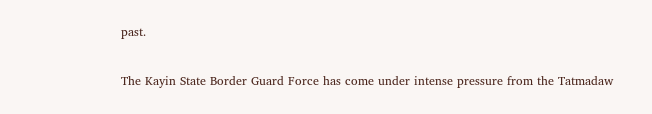past.

The Kayin State Border Guard Force has come under intense pressure from the Tatmadaw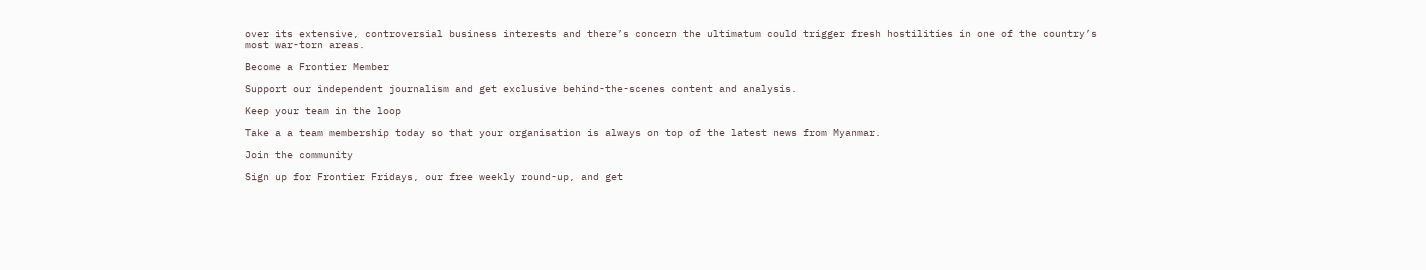over its extensive, controversial business interests and there’s concern the ultimatum could trigger fresh hostilities in one of the country’s most war-torn areas.

Become a Frontier Member

Support our independent journalism and get exclusive behind-the-scenes content and analysis.

Keep your team in the loop

Take a a team membership today so that your organisation is always on top of the latest news from Myanmar.

Join the community

Sign up for Frontier Fridays, our free weekly round-up, and get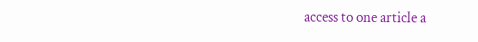access to one article a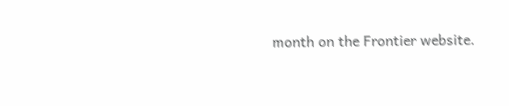month on the Frontier website.